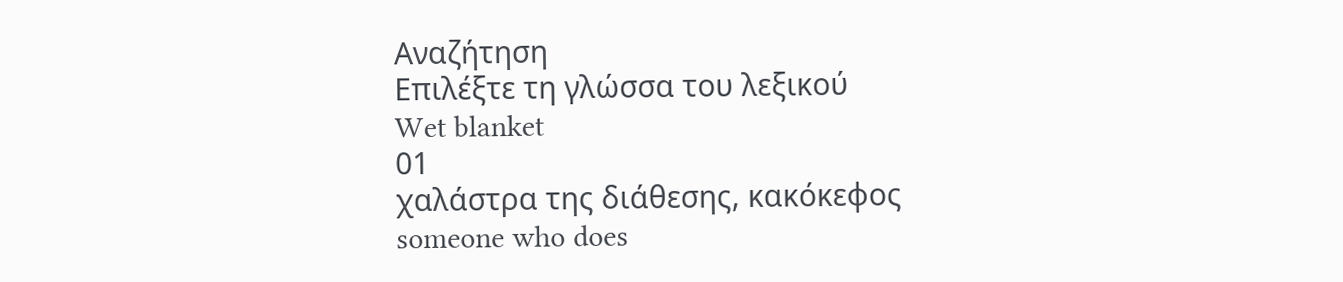Αναζήτηση
Επιλέξτε τη γλώσσα του λεξικού
Wet blanket
01
χαλάστρα της διάθεσης, κακόκεφος
someone who does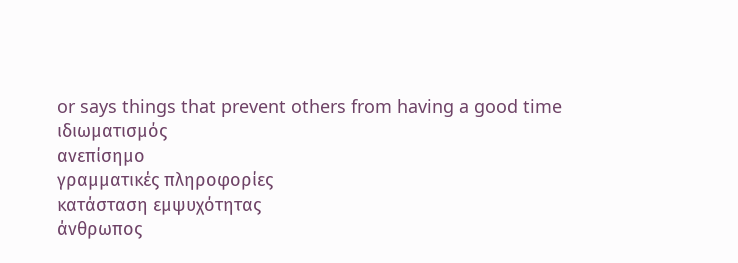or says things that prevent others from having a good time
ιδιωματισμός
ανεπίσημο
γραμματικές πληροφορίες
κατάσταση εμψυχότητας
άνθρωπος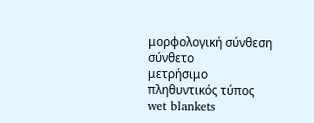μορφολογική σύνθεση
σύνθετο
μετρήσιμο
πληθυντικός τύπος
wet blankets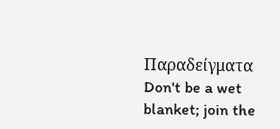Παραδείγματα
Don't be a wet blanket; join the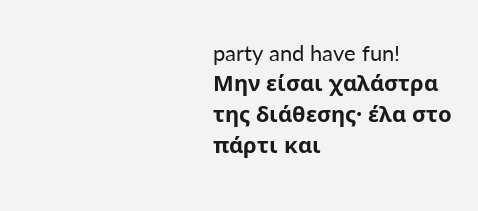party and have fun!
Μην είσαι χαλάστρα της διάθεσης· έλα στο πάρτι και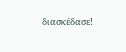διασκέδασε!